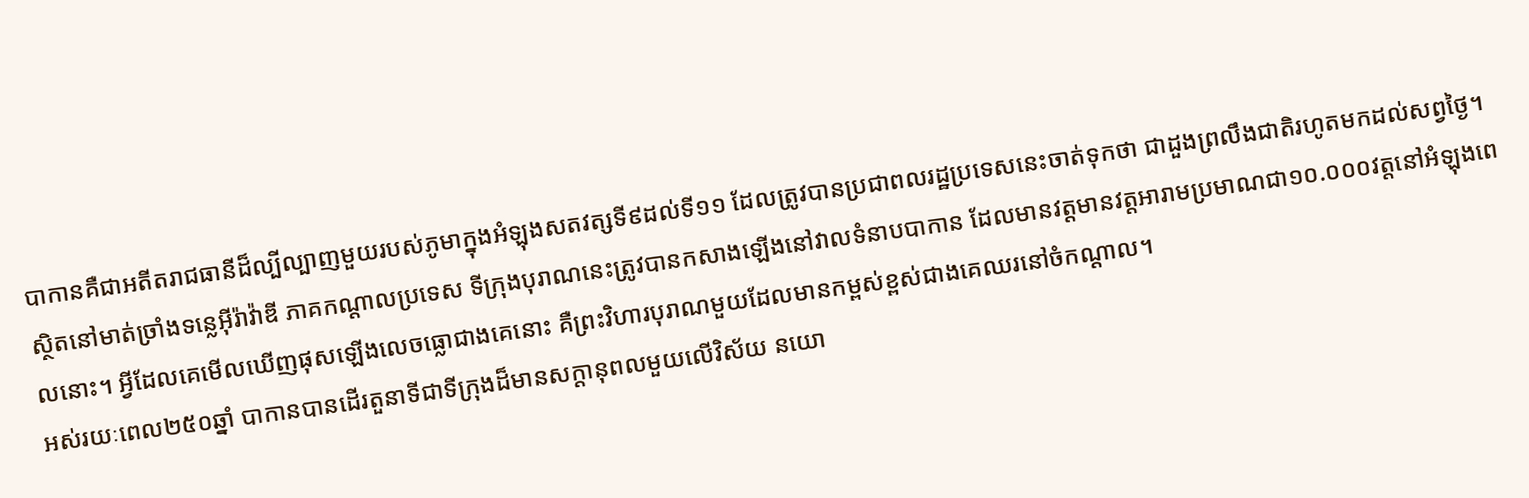បាកានគឺជាអតីតរាជធានីដ៏ល្បីល្បាញមួយរបស់ភូមាក្នុងអំឡុងសតវត្សទី៩ដល់ទី១១ ដែលត្រូវបានប្រជាពលរដ្ឋប្រទេសនេះចាត់ទុកថា ជាដួងព្រលឹងជាតិរហូតមកដល់សព្វថ្ងៃ។
ស្ថិតនៅមាត់ច្រាំងទន្លេអ៊ីរ៉ាវ៉ាឌី ភាគកណ្ដាលប្រទេស ទីក្រុងបុរាណនេះត្រូវបានកសាងឡើងនៅវាលទំនាបបាកាន ដែលមានវត្តមានវត្តអារាមប្រមាណជា១០.០០០វត្តនៅអំឡុងពេលនោះ។ អ្វីដែលគេមើលឃើញផុសឡើងលេចធ្លោជាងគេនោះ គឺព្រះវិហារបុរាណមួយដែលមានកម្ពស់ខ្ពស់ជាងគេឈរនៅចំកណ្ដាល។
អស់រយៈពេល២៥០ឆ្នាំ បាកានបានដើរតួនាទីជាទីក្រុងដ៏មានសក្ដានុពលមួយលើវិស័យ នយោ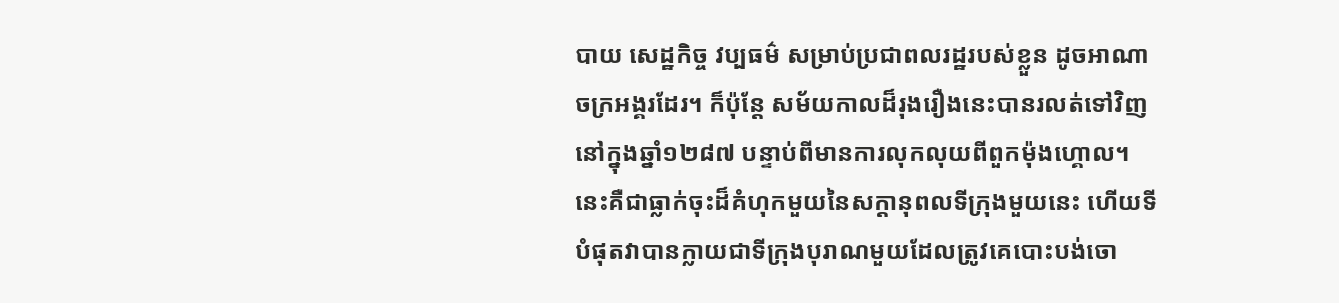បាយ សេដ្ឋកិច្ច វប្បធម៌ សម្រាប់ប្រជាពលរដ្ឋរបស់ខ្លួន ដូចអាណាចក្រអង្គរដែរ។ ក៏ប៉ុន្តែ សម័យកាលដ៏រុងរឿងនេះបានរលត់ទៅវិញនៅក្នុងឆ្នាំ១២៨៧ បន្ទាប់ពីមានការលុកលុយពីពួកម៉ុងហ្គោល។
នេះគឺជាធ្លាក់ចុះដ៏គំហុកមួយនៃសក្ដានុពលទីក្រុងមួយនេះ ហើយទីបំផុតវាបានក្លាយជាទីក្រុងបុរាណមួយដែលត្រូវគេបោះបង់ចោ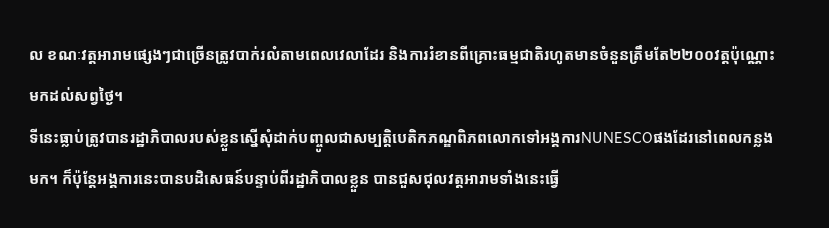ល ខណៈវត្តអារាមផ្សេងៗជាច្រើនត្រូវបាក់រលំតាមពេលវេលាដែរ និងការរំខានពីគ្រោះធម្មជាតិរហូតមានចំនួនត្រឹមតែ២២០០វត្តប៉ុណ្ណោះមកដល់សព្វថ្ងៃ។
ទីនេះធ្លាប់ត្រូវបានរដ្ឋាភិបាលរបស់ខ្លួនស្នើសុំដាក់បញ្ចូលជាសម្បត្តិបេតិកភណ្ឌពិភពលោកទៅអង្គការNUNESCOផងដែរនៅពេលកន្លងមក។ ក៏ប៉ុន្តែអង្គការនេះបានបដិសេធន៍បន្ទាប់ពីរដ្ឋាភិបាលខ្លួន បានជួសជុលវត្តអារាមទាំងនេះធ្វើ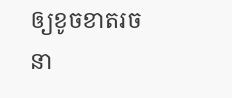ឲ្យខូចខាតរចនា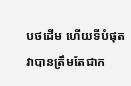បថដើម ហើយទីបំផុតវាបានត្រឹមតែជាក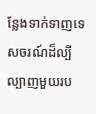ន្លែងទាក់ទាញទេសចរណ៍ដ៏ល្បីល្បាញមួយរប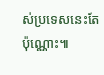ស់ប្រទេសនេះតែប៉ុណ្ណោះ៕